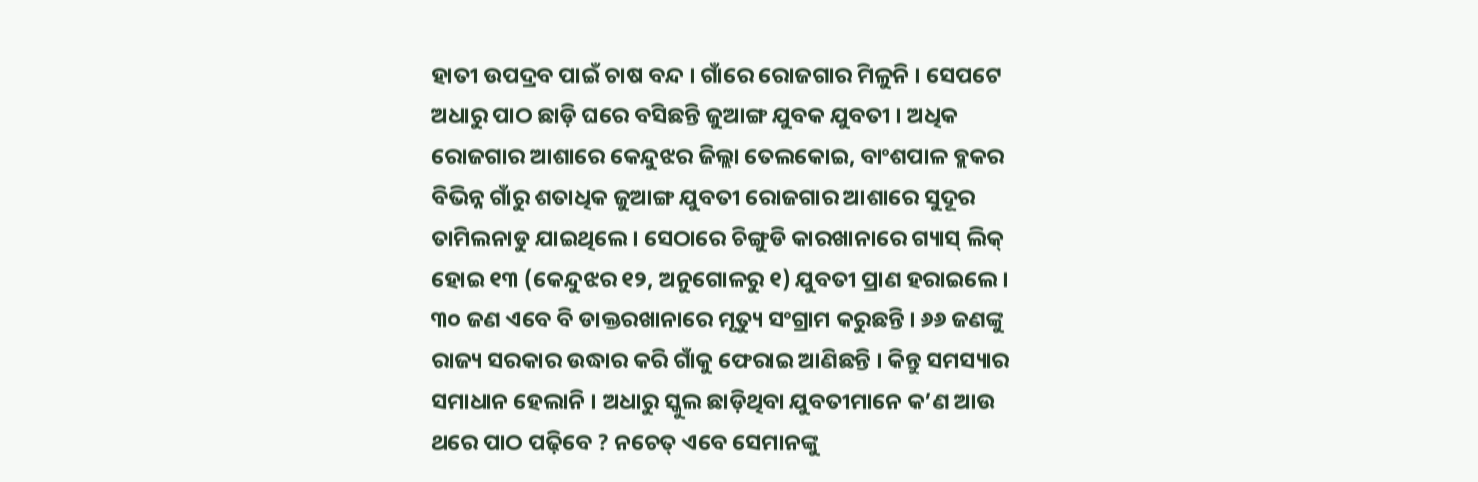ହାତୀ ଉପଦ୍ରବ ପାଇଁ ଚାଷ ବନ୍ଦ । ଗାଁରେ ରୋଜଗାର ମିଳୁନି । ସେପଟେ ଅଧାରୁ ପାଠ ଛାଡ଼ି ଘରେ ବସିଛନ୍ତି ଜୁଆଙ୍ଗ ଯୁବକ ଯୁବତୀ । ଅଧିକ ରୋଜଗାର ଆଶାରେ କେନ୍ଦୁଝର ଜିଲ୍ଲା ତେଲକୋଇ, ବାଂଶପାଳ ବ୍ଲକର ବିଭିନ୍ନ ଗାଁରୁ ଶତାଧିକ ଜୁଆଙ୍ଗ ଯୁବତୀ ରୋଜଗାର ଆଶାରେ ସୁଦୂର ତାମିଲନାଡୁ ଯାଇଥିଲେ । ସେଠାରେ ଚିଙ୍ଗୁଡି କାରଖାନାରେ ଗ୍ୟାସ୍ ଲିକ୍ ହୋଇ ୧୩ (କେନ୍ଦୁଝର ୧୨, ଅନୁଗୋଳରୁ ୧) ଯୁବତୀ ପ୍ରାଣ ହରାଇଲେ । ୩୦ ଜଣ ଏବେ ବି ଡାକ୍ତରଖାନାରେ ମୃତ୍ୟୁ ସଂଗ୍ରାମ କରୁଛନ୍ତି । ୬୬ ଜଣଙ୍କୁ ରାଜ୍ୟ ସରକାର ଉଦ୍ଧାର କରି ଗାଁକୁ ଫେରାଇ ଆଣିଛନ୍ତି । କିନ୍ତୁ ସମସ୍ୟାର ସମାଧାନ ହେଲାନି । ଅଧାରୁ ସ୍କୁଲ ଛାଡ଼ିଥିବା ଯୁବତୀମାନେ କ’ଣ ଆଉ ଥରେ ପାଠ ପଢ଼ିବେ ? ନଚେତ୍ ଏବେ ସେମାନଙ୍କୁ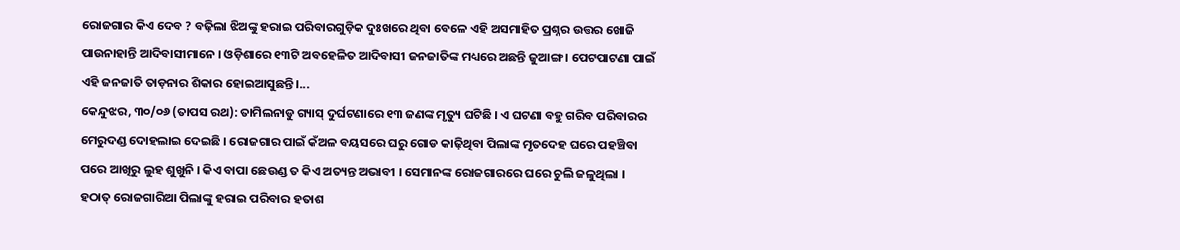ରୋଜଗାର କିଏ ଦେବ ? ବଢ଼ିଲା ଝିଅଙ୍କୁ ହରାଇ ପରିବାରଗୁଡ଼ିକ ଦୁଃଖରେ ଥିବା ବେଳେ ଏହି ଅସମାହିତ ପ୍ରଶ୍ନର ଉତ୍ତର ଖୋଜି ପାଉନାହାନ୍ତି ଆଦିବାସୀମାନେ । ଓଡ଼ିଶାରେ ୧୩ଟି ଅବହେଳିତ ଆଦିବାସୀ ଜନଜାତିଙ୍କ ମଧ୍ୟରେ ଅଛନ୍ତି ଜୁଆଙ୍ଗ । ପେଟପାଟଣା ପାଇଁ ଏହି ଜନଜାତି ତାଡ଼ନାର ଶିକାର ହୋଇଆସୁଛନ୍ତି ।...
କେନ୍ଦୁଝର, ୩୦/୦୬ (ତାପସ ରଥ): ତାମିଲନାଡୁ ଗ୍ୟାସ୍ ଦୁର୍ଘଟଣାରେ ୧୩ ଜଣଙ୍କ ମୃତ୍ୟୁ ଘଟିଛି । ଏ ଘଟଣା ବହୁ ଗରିବ ପରିବାରର ମେରୁଦଣ୍ଡ ଦୋହଲାଇ ଦେଇଛି । ରୋଜଗାର ପାଇଁ କଁଅଳ ବୟସରେ ଘରୁ ଗୋଡ କାଢ଼ିଥିବା ପିଲାଙ୍କ ମୃତଦେହ ଘରେ ପହଞ୍ଚିବା ପରେ ଆଖିରୁ ଲୁହ ଶୁଖୁନି । କିଏ ବାପା ଛେଉଣ୍ଡ ତ କିଏ ଅତ୍ୟନ୍ତ ଅଭାବୀ । ସେମାନଙ୍କ ରୋଜଗାରରେ ଘରେ ଚୁଲି ଜଳୁଥିଲା । ହଠାତ୍ ରୋଜଗାରିଆ ପିଲାଙ୍କୁ ହରାଇ ପରିବାର ହତାଶ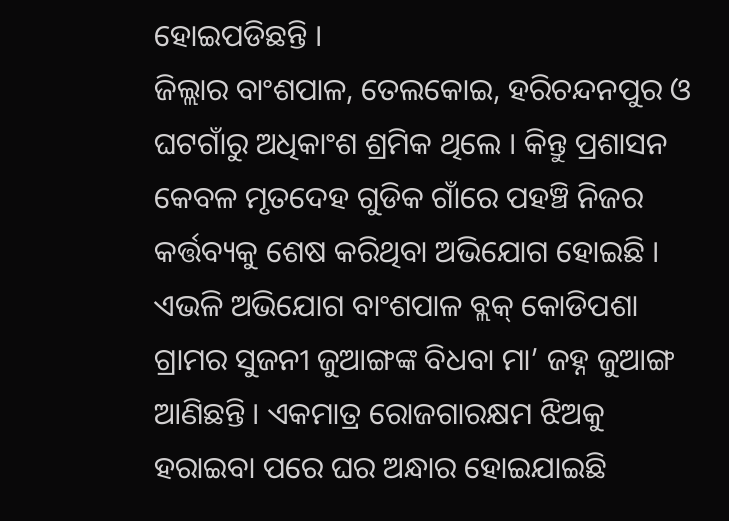ହୋଇପଡିଛନ୍ତି ।
ଜିଲ୍ଲାର ବାଂଶପାଳ, ତେଲକୋଇ, ହରିଚନ୍ଦନପୁର ଓ ଘଟଗାଁରୁ ଅଧିକାଂଶ ଶ୍ରମିକ ଥିଲେ । କିନ୍ତୁ ପ୍ରଶାସନ କେବଳ ମୃତଦେହ ଗୁଡିକ ଗାଁରେ ପହଞ୍ଚି ନିଜର କର୍ତ୍ତବ୍ୟକୁ ଶେଷ କରିଥିବା ଅଭିଯୋଗ ହୋଇଛି । ଏଭଳି ଅଭିଯୋଗ ବାଂଶପାଳ ବ୍ଲକ୍ କୋଡିପଶା ଗ୍ରାମର ସୁଜନୀ ଜୁଆଙ୍ଗଙ୍କ ବିଧବା ମା’ ଜହ୍ନ ଜୁଆଙ୍ଗ ଆଣିଛନ୍ତି । ଏକମାତ୍ର ରୋଜଗାରକ୍ଷମ ଝିଅକୁ ହରାଇବା ପରେ ଘର ଅନ୍ଧାର ହୋଇଯାଇଛି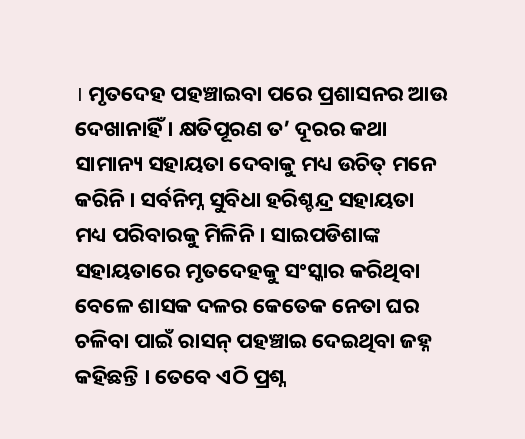। ମୃତଦେହ ପହଞ୍ଚାଇବା ପରେ ପ୍ରଶାସନର ଆଉ ଦେଖାନାହିଁ । କ୍ଷତିପୂରଣ ତ’ ଦୂରର କଥା ସାମାନ୍ୟ ସହାୟତା ଦେବାକୁ ମଧ୍ୟ ଉଚିତ୍ ମନେ କରିନି । ସର୍ବନିମ୍ନ ସୁବିଧା ହରିଶ୍ଚନ୍ଦ୍ର ସହାୟତା ମଧ୍ୟ ପରିବାରକୁ ମିଳିନି । ସାଇପଡିଶାଙ୍କ ସହାୟତାରେ ମୃତଦେହକୁ ସଂସ୍କାର କରିଥିବା ବେଳେ ଶାସକ ଦଳର କେତେକ ନେତା ଘର ଚଳିବା ପାଇଁ ରାସନ୍ ପହଞ୍ଚାଇ ଦେଇଥିବା ଜହ୍ନ କହିଛନ୍ତି । ତେବେ ଏଠି ପ୍ରଶ୍ନ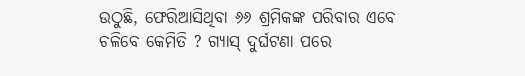ଉଠୁଛି, ଫେରିଆସିଥିବା ୬୬ ଶ୍ରମିକଙ୍କ ପରିବାର ଏବେ ଚଳିବେ କେମିତି ? ଗ୍ୟାସ୍ ଦୁର୍ଘଟଣା ପରେ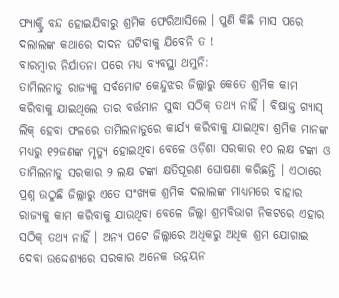ଫ୍ୟାକ୍ଟ୍ରି ବନ୍ଦ ହୋଇଯିବାରୁ ଶ୍ରମିକ ଫେରିଆସିଲେ । ପୁଣି କିଛି ମାସ ପରେ ଦଲାଲଙ୍କ କଥାରେ ଦାଦନ ଘଟିବାକୁ ଯିବେନି ତ !
ବାରମ୍ବାର ନିର୍ଯାତନା ପରେ ମଧ୍ୟ ବ୍ୟବସ୍ଥା ଥମୁନି:
ତାମିଲନାଡୁ ରାଜ୍ୟକୁ ସର୍ବମୋଟ କେନ୍ଦୁଝର ଜିଲ୍ଲାରୁ କେତେ ଶ୍ରମିକ କାମ କରିବାକୁ ଯାଇଥିଲେ ତାର ବର୍ତ୍ତମାନ ସୁଦ୍ଧା ସଠିକ୍ ତଥ୍ୟ ନାହିଁ । ବିଷାକ୍ତ ଗ୍ୟାସ୍ ଲିକ୍ ହେବା ଫଳରେ ତାମିଲନାଡୁରେ କାର୍ଯ୍ୟ କରିବାକୁ ଯାଇଥିବା ଶ୍ରମିକ ମାନଙ୍କ ମଧ୍ୟରୁ ୧୨ଜଣଙ୍କ ମୃତ୍ୟୁ ହୋଇଥିବା ବେଳେ ଓଡ଼ିଶା ସରକାର ୧୦ ଲକ୍ଷ ଟଙ୍କା ଓ ତାମିଲନାଡୁ ସରକାର ୨ ଲକ୍ଷ ଟଙ୍କା କ୍ଷତିପୂରଣ ଘୋଷଣା କରିଛନ୍ତି । ଏଠାରେ ପ୍ରଶ୍ନ ଉଠୁଛି ଜିଲ୍ଲାରୁ ଏତେ ସଂଖ୍ୟକ ଶ୍ରମିକ ଦଲାଲଙ୍କ ମାଧ୍ୟମରେ ବାହାର ରାଜ୍ୟକୁ କାମ କରିବାକୁ ଯାଉଥିବା ବେଳେ ଜିଲ୍ଲା ଶ୍ରମବିଭାଗ ନିକଟରେ ଏହାର ସଠିକ୍ ତଥ୍ୟ ନାହିଁ । ଅନ୍ୟ ପଟେ ଜିଲ୍ଲାରେ ଅଧିକରୁ ଅଧିକ ଶ୍ରମ ଯୋଗାଇ ଦେବା ଉଦ୍ଦେଶ୍ୟରେ ସରକାର ଅନେକ ଉନ୍ନୟନ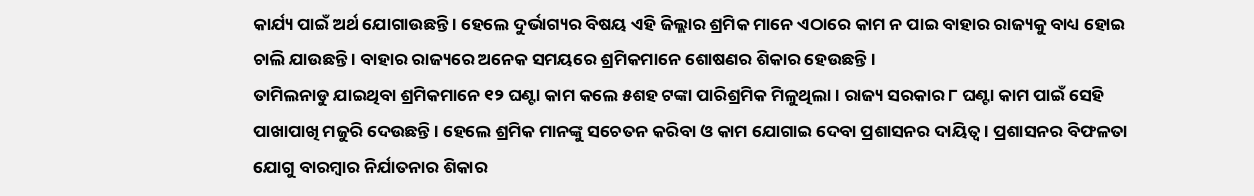କାର୍ଯ୍ୟ ପାଇଁ ଅର୍ଥ ଯୋଗାଉଛନ୍ତି । ହେଲେ ଦୁର୍ଭାଗ୍ୟର ବିଷୟ ଏହି ଜିଲ୍ଲାର ଶ୍ରମିକ ମାନେ ଏଠାରେ କାମ ନ ପାଇ ବାହାର ରାଜ୍ୟକୁ ବାଧ୍ୟ ହୋଇ ଚାଲି ଯାଉଛନ୍ତି । ବାହାର ରାଜ୍ୟରେ ଅନେକ ସମୟରେ ଶ୍ରମିକମାନେ ଶୋଷଣର ଶିକାର ହେଉଛନ୍ତି ।
ତାମିଲନାଡୁ ଯାଇଥିବା ଶ୍ରମିକମାନେ ୧୨ ଘଣ୍ଟା କାମ କଲେ ୫ଶହ ଟଙ୍କା ପାରିଶ୍ରମିକ ମିଳୁଥିଲା । ରାଜ୍ୟ ସରକାର ୮ ଘଣ୍ଟା କାମ ପାଇଁ ସେହି ପାଖାପାଖି ମଜୁରି ଦେଉଛନ୍ତି । ହେଲେ ଶ୍ରମିକ ମାନଙ୍କୁ ସଚେତନ କରିବା ଓ କାମ ଯୋଗାଇ ଦେବା ପ୍ରଶାସନର ଦାୟିତ୍ୱ । ପ୍ରଶାସନର ବିଫଳତା ଯୋଗୁ ବାରମ୍ବାର ନିର୍ଯାତନାର ଶିକାର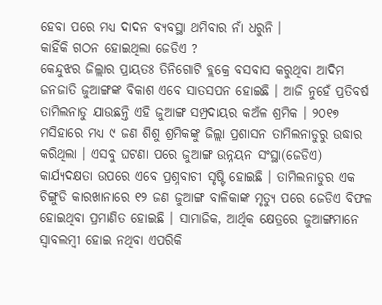ହେବା ପରେ ମଧ୍ୟ ଦାଦନ ବ୍ୟବସ୍ଥା ଥମିବାର ନାଁ ଧରୁନି ।
କାହିଁକି ଗଠନ ହୋଇଥିଲା ଜେଡିଏ ?
କେନ୍ଦୁଝର ଜିଲ୍ଲାର ପ୍ରାୟତଃ ତିନିଗୋଟି ବ୍ଲକ୍ରେ ବସବାସ କରୁଥିବା ଆଦିମ ଜନଜାତି ଜୁଆଙ୍ଗଙ୍କ ବିକାଶ ଏବେ ସାତସପନ ହୋଇଛି । ଆଜି ନୁହେଁ ପ୍ରତିବର୍ଷ ତାମିଲନାଡୁ ଯାଉଛନ୍ତି ଏହି ଜୁଆଙ୍ଗ ସମ୍ପ୍ରଦାୟର କଅଁଳ ଶ୍ରମିକ । ୨୦୧୭ ମସିହାରେ ମଧ୍ୟ ୯ ଜଣ ଶିଶୁ ଶ୍ରମିକଙ୍କୁ ଜିଲ୍ଲା ପ୍ରଶାସନ ତାମିଲନାଡୁରୁ ଉଦ୍ଧାର କରିଥିଲା । ଏସବୁ ଘଟଣା ପରେ ଜୁଆଙ୍ଗ ଉନ୍ନୟନ ସଂସ୍ଥା(ଜେଡିଏ) କାର୍ଯ୍ୟଦକ୍ଷତା ଉପରେ ଏବେ ପ୍ରଶ୍ନବାଚୀ ସୃଷ୍ଟି ହୋଇଛି । ତାମିଲନାଡୁର ଏକ ଚିଙ୍ଗୁଡି କାରଖାନାରେ ୧୨ ଜଣ ଜୁଆଙ୍ଗ ବାଳିକାଙ୍କ ମୃତ୍ୟୁ ପରେ ଜେଡିଏ ବିଫଳ ହୋଇଥିବା ପ୍ରମାଣିତ ହୋଇଛି । ସାମାଜିକ, ଆର୍ଥିକ କ୍ଷେତ୍ରରେ ଜୁଆଙ୍ଗମାନେ ସ୍ୱାବଲମ୍ବୀ ହୋଇ ନଥିବା ଏପରିକି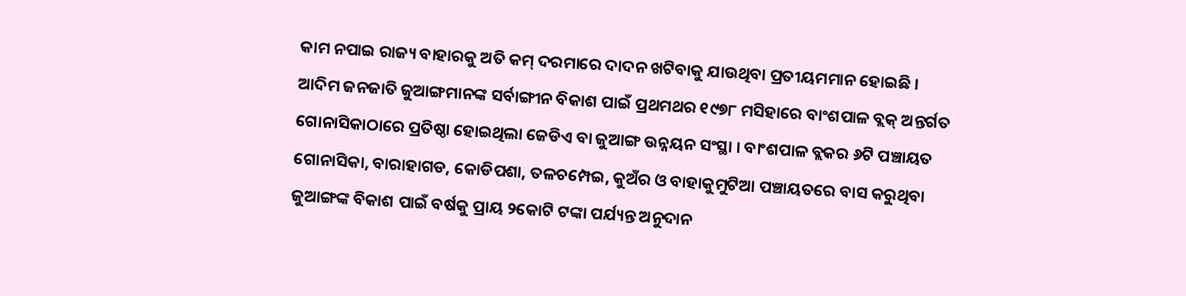କାମ ନପାଇ ରାଜ୍ୟ ବାହାରକୁ ଅତି କମ୍ ଦରମାରେ ଦାଦନ ଖଟିବାକୁ ଯାଉଥିବା ପ୍ରତୀୟମମାନ ହୋଇଛି ।
ଆଦିମ ଜନଜାତି ଜୁଆଙ୍ଗମାନଙ୍କ ସର୍ବାଙ୍ଗୀନ ବିକାଶ ପାଇଁ ପ୍ରଥମଥର ୧୯୭୮ ମସିହାରେ ବାଂଶପାଳ ବ୍ଲକ୍ ଅନ୍ତର୍ଗତ ଗୋନାସିକାଠାରେ ପ୍ରତିଷ୍ଠା ହୋଇଥିଲା ଜେଡିଏ ବା ଜୁଆଙ୍ଗ ଉନ୍ନୟନ ସଂସ୍ଥା । ବାଂଶପାଳ ବ୍ଲକର ୬ଟି ପଞ୍ଚାୟତ ଗୋନାସିକା, ବାରାହାଗଡ, କୋଡିପଶା, ତଳଚମ୍ପେଇ, କୁଅଁର ଓ ବାହାକୁମୁଟିଆ ପଞ୍ଚାୟତରେ ବାସ କରୁଥିବା ଜୁଆଙ୍ଗଙ୍କ ବିକାଶ ପାଇଁ ବର୍ଷକୁ ପ୍ରାୟ ୨କୋଟି ଟଙ୍କା ପର୍ଯ୍ୟନ୍ତ ଅନୁଦାନ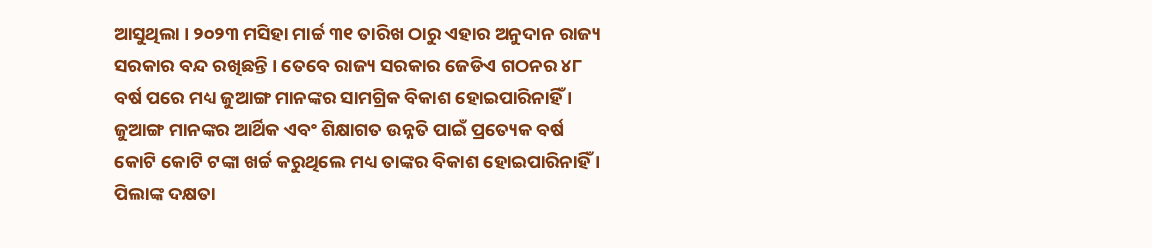ଆସୁଥିଲା । ୨୦୨୩ ମସିହା ମାର୍ଚ୍ଚ ୩୧ ତାରିଖ ଠାରୁ ଏହାର ଅନୁଦାନ ରାଜ୍ୟ ସରକାର ବନ୍ଦ ରଖିଛନ୍ତି । ତେବେ ରାଜ୍ୟ ସରକାର ଜେଡିଏ ଗଠନର ୪୮ ବର୍ଷ ପରେ ମଧ୍ୟ ଜୁଆଙ୍ଗ ମାନଙ୍କର ସାମଗ୍ରିକ ବିକାଶ ହୋଇପାରିନାହିଁ । ଜୁଆଙ୍ଗ ମାନଙ୍କର ଆର୍ଥିକ ଏବଂ ଶିକ୍ଷାଗତ ଉନ୍ନତି ପାଇଁ ପ୍ରତ୍ୟେକ ବର୍ଷ କୋଟି କୋଟି ଟଙ୍କା ଖର୍ଚ୍ଚ କରୁଥିଲେ ମଧ୍ୟ ତାଙ୍କର ବିକାଶ ହୋଇପାରିନାହିଁ ।
ପିଲାଙ୍କ ଦକ୍ଷତା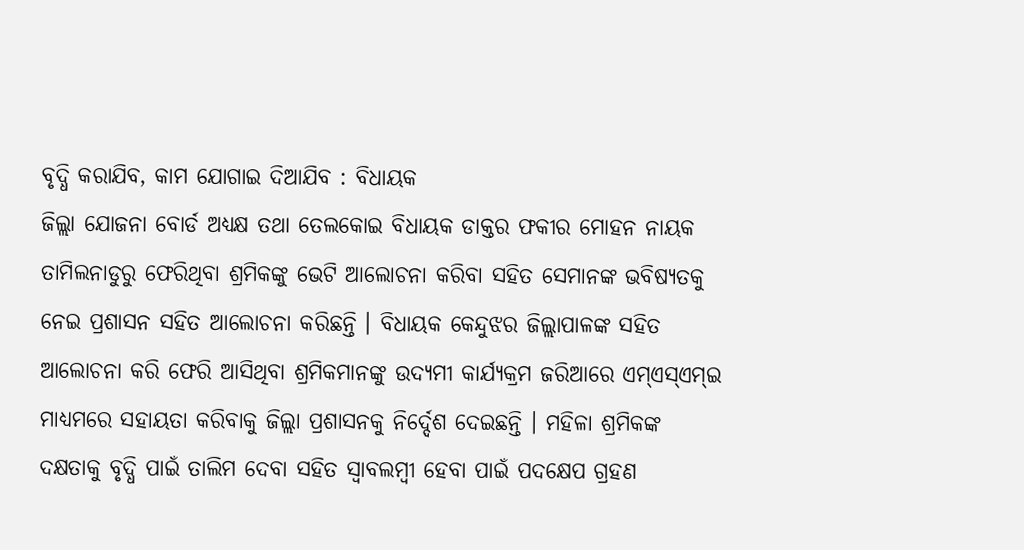ବୃଦ୍ଧି କରାଯିବ, କାମ ଯୋଗାଇ ଦିଆଯିବ : ବିଧାୟକ
ଜିଲ୍ଲା ଯୋଜନା ବୋର୍ଡ ଅଧ୍ୟକ୍ଷ ତଥା ତେଲକୋଇ ବିଧାୟକ ଡାକ୍ତର ଫକୀର ମୋହନ ନାୟକ ତାମିଲନାଡୁରୁ ଫେରିଥିବା ଶ୍ରମିକଙ୍କୁ ଭେଟି ଆଲୋଚନା କରିବା ସହିତ ସେମାନଙ୍କ ଭବିଷ୍ୟତକୁ ନେଇ ପ୍ରଶାସନ ସହିତ ଆଲୋଚନା କରିଛନ୍ତି । ବିଧାୟକ କେନ୍ଦୁଝର ଜିଲ୍ଲାପାଳଙ୍କ ସହିତ ଆଲୋଚନା କରି ଫେରି ଆସିଥିବା ଶ୍ରମିକମାନଙ୍କୁ ଉଦ୍ୟମୀ କାର୍ଯ୍ୟକ୍ରମ ଜରିଆରେ ଏମ୍ଏସ୍ଏମ୍ଇ ମାଧ୍ୟମରେ ସହାୟତା କରିବାକୁ ଜିଲ୍ଲା ପ୍ରଶାସନକୁ ନିର୍ଦ୍ଦେଶ ଦେଇଛନ୍ତି । ମହିଳା ଶ୍ରମିକଙ୍କ ଦକ୍ଷତାକୁ ବୃଦ୍ଧି ପାଇଁ ତାଲିମ ଦେବା ସହିତ ସ୍ୱାବଲମ୍ବୀ ହେବା ପାଇଁ ପଦକ୍ଷେପ ଗ୍ରହଣ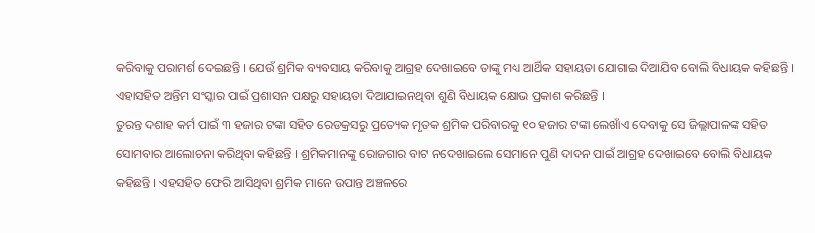କରିବାକୁ ପରାମର୍ଶ ଦେଇଛନ୍ତି । ଯେଉଁ ଶ୍ରମିକ ବ୍ୟବସାୟ କରିବାକୁ ଆଗ୍ରହ ଦେଖାଇବେ ତାଙ୍କୁ ମଧ୍ୟ ଆର୍ଥିକ ସହାୟତା ଯୋଗାଇ ଦିଆଯିବ ବୋଲି ବିଧାୟକ କହିଛନ୍ତି । ଏହାସହିତ ଅନ୍ତିମ ସଂସ୍କାର ପାଇଁ ପ୍ରଶାସନ ପକ୍ଷରୁ ସହାୟତା ଦିଆଯାଇନଥିବା ଶୁଣି ବିଧାୟକ କ୍ଷୋଭ ପ୍ରକାଶ କରିଛନ୍ତି ।
ତୁରନ୍ତ ଦଶାହ କର୍ମ ପାଇଁ ୩ ହଜାର ଟଙ୍କା ସହିତ ରେଡକ୍ରସରୁ ପ୍ରତ୍ୟେକ ମୃତକ ଶ୍ରମିକ ପରିବାରକୁ ୧୦ ହଜାର ଟଙ୍କା ଲେଖାଁଏ ଦେବାକୁ ସେ ଜିଲ୍ଲାପାଳଙ୍କ ସହିତ ସୋମବାର ଆଲୋଚନା କରିଥିବା କହିଛନ୍ତି । ଶ୍ରମିକମାନଙ୍କୁ ରୋଜଗାର ବାଟ ନଦେଖାଇଲେ ସେମାନେ ପୁଣି ଦାଦନ ପାଇଁ ଆଗ୍ରହ ଦେଖାଇବେ ବୋଲି ବିଧାୟକ କହିଛନ୍ତି । ଏହସହିତ ଫେରି ଆସିଥିବା ଶ୍ରମିକ ମାନେ ଉପାନ୍ତ ଅଞ୍ଚଳରେ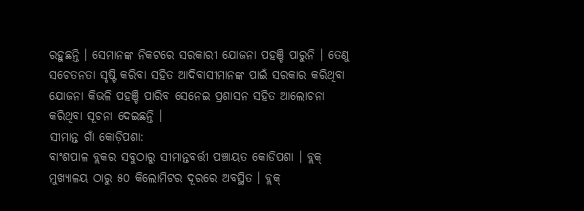ରହୁଛନ୍ତି । ସେମାନଙ୍କ ନିକଟରେ ସରକାରୀ ଯୋଜନା ପହଞ୍ଚି ପାରୁନି । ତେଣୁ ସଚେତନତା ସୃଷ୍ଟି କରିବା ସହିତ ଆଦିବାସୀମାନଙ୍କ ପାଇଁ ସରକାର କରିଥିବା ଯୋଜନା କିଭଳି ପହଞ୍ଚି ପାରିବ ସେନେଇ ପ୍ରଶାସନ ସହିତ ଆଲୋଚନା କରିଥିବା ସୂଚନା ଦେଇଛନ୍ତି ।
ସୀମାନ୍ତ ଗାଁ କୋଡ଼ିପଶା:
ବାଂଶପାଳ ବ୍ଲକର ସବୁଠାରୁ ସୀମାନ୍ତବର୍ତ୍ତୀ ପଞ୍ଚାୟତ କୋଡିପଶା । ବ୍ଲକ୍ ମୁଖ୍ୟାଳୟ ଠାରୁ ୫୦ କିଲୋମିଟର ଦୂରରେ ଅବସ୍ଥିତ । ବ୍ଲକ୍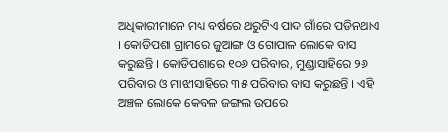ଅଧିକାରୀମାନେ ମଧ୍ୟ ବର୍ଷରେ ଥରୁଟିଏ ପାଦ ଗାଁରେ ପଡିନଥାଏ । କୋଡିପଶା ଗ୍ରାମରେ ଜୁଆଙ୍ଗ ଓ ଗୋପାଳ ଲୋକେ ବାସ କରୁଛନ୍ତି । କୋଡିପଶାରେ ୧୦୬ ପରିବାର, ମୁଣ୍ଡାସାହିରେ ୨୬ ପରିବାର ଓ ମାଝୀସାହିରେ ୩୫ ପରିବାର ବାସ କରୁଛନ୍ତି । ଏହି ଅଞ୍ଚଳ ଲୋକେ କେବଳ ଜଙ୍ଗଲ ଉପରେ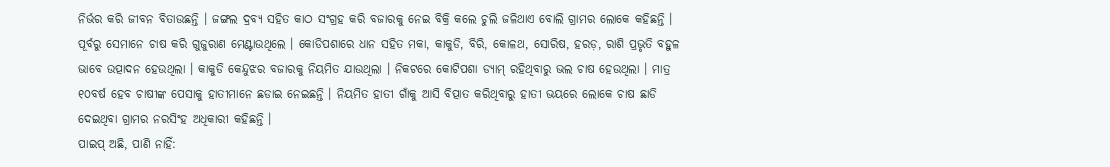ନିର୍ଭର କରି ଜୀବନ ବିତାଉଛନ୍ତି । ଜଙ୍ଗଲ ଦ୍ରବ୍ୟ ସହିତ କାଠ ସଂଗ୍ରହ କରି ବଜାରକୁ ନେଇ ବିକ୍ରି କଲେ ଚୁଲି ଜଳିଥାଏ ବୋଲି ଗ୍ରାମର ଲୋକେ କହିଛନ୍ତି । ପୂର୍ବରୁ ସେମାନେ ଚାଷ କରି ଗୁଜୁରାଣ ମେଣ୍ଟାଉଥିଲେ । କୋଡିପଶାରେ ଧାନ ସହିତ ମକା, କାକୁଡି, ବିରି, କୋଳଥ, ସୋରିଷ, ହରଡ଼, ରାଶି ପ୍ରଭୃତି ବହୁଳ ଭାବେ ଉତ୍ପାଦନ ହେଉଥିଲା । କାକୁଡି କେନ୍ଦୁଝର ବଜାରକୁ ନିୟମିତ ଯାଉଥିଲା । ନିକଟରେ କୋଟିପଶା ଡ୍ୟାମ୍ ରହିଥିବାରୁ ଭଲ ଚାଷ ହେଉଥିଲା । ମାତ୍ର ୧୦ବର୍ଷ ହେବ ଚାଷୀଙ୍କ ପେସାକୁ ହାତୀମାନେ ଛଡାଇ ନେଇଛନ୍ତି । ନିୟମିତ ହାତୀ ଗାଁକୁ ଆସି ବିତ୍ପାତ କରିଥିବାରୁ ହାତୀ ଭୟରେ ଲୋକେ ଚାଷ ଛାଡି ଦେଇଥିବା ଗ୍ରାମର ନରସିଂହ ଅଧିକାରୀ କହିଛନ୍ତି ।
ପାଇପ୍ ଅଛି, ପାଣି ନାହିଁ: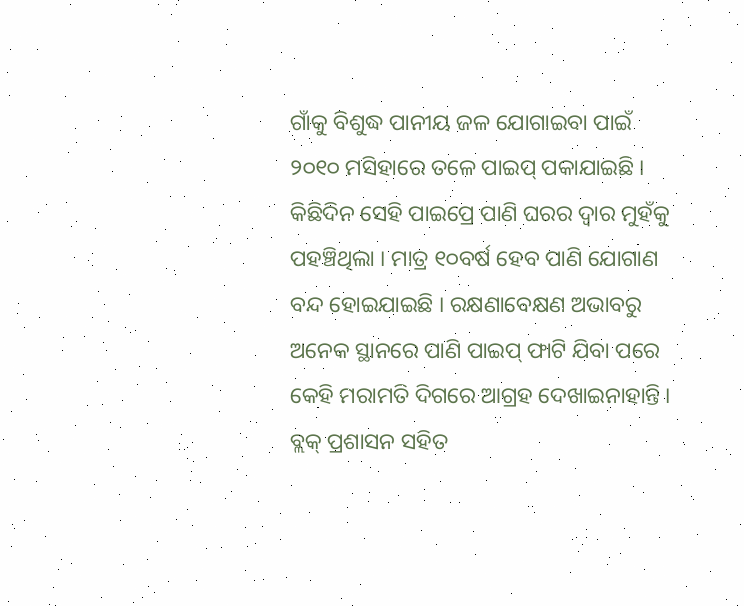ଗାଁକୁ ବିଶୁଦ୍ଧ ପାନୀୟ ଜଳ ଯୋଗାଇବା ପାଇଁ ୨୦୧୦ ମସିହାରେ ତଳେ ପାଇପ୍ ପକାଯାଇଛି । କିଛିଦିନ ସେହି ପାଇପ୍ରେ ପାଣି ଘରର ଦ୍ୱାର ମୁହଁକୁ ପହଞ୍ଚିଥିଲା । ମାତ୍ର ୧୦ବର୍ଷ ହେବ ପାଣି ଯୋଗାଣ ବନ୍ଦ ହୋଇଯାଇଛି । ରକ୍ଷଣାବେକ୍ଷଣ ଅଭାବରୁ ଅନେକ ସ୍ଥାନରେ ପାଣି ପାଇପ୍ ଫାଟି ଯିବା ପରେ କେହି ମରାମତି ଦିଗରେ ଆଗ୍ରହ ଦେଖାଇନାହାନ୍ତି । ବ୍ଲକ୍ ପ୍ରଶାସନ ସହିତ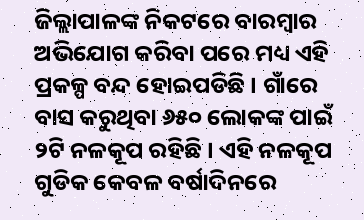ଜିଲ୍ଲାପାଳଙ୍କ ନିକଟରେ ବାରମ୍ବାର ଅଭିଯୋଗ କରିବା ପରେ ମଧ୍ୟ ଏହି ପ୍ରକଳ୍ପ ବନ୍ଦ ହୋଇପଡିଛି । ଗାଁରେ ବାସ କରୁଥିବା ୬୫୦ ଲୋକଙ୍କ ପାଇଁ ୨ଟି ନଳକୂପ ରହିଛି । ଏହି ନଳକୂପ ଗୁଡିକ କେବଳ ବର୍ଷାଦିନରେ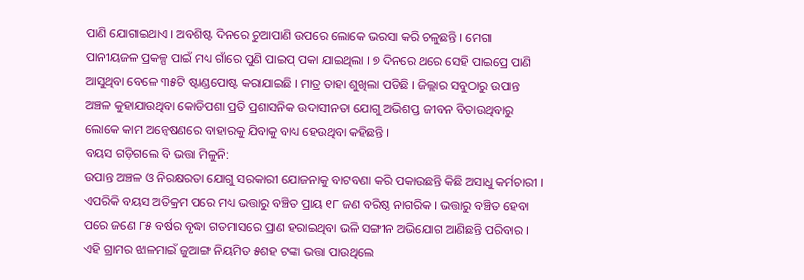ପାଣି ଯୋଗାଇଥାଏ । ଅବଶିଷ୍ଟ ଦିନରେ ଚୁଆପାଣି ଉପରେ ଲୋକେ ଭରସା କରି ଚଳୁଛନ୍ତି । ମେଗା ପାନୀୟଜଳ ପ୍ରକଳ୍ପ ପାଇଁ ମଧ୍ୟ ଗାଁରେ ପୁଣି ପାଇପ୍ ପକା ଯାଇଥିଲା । ୭ ଦିନରେ ଥରେ ସେହି ପାଇପ୍ରେ ପାଣି ଆସୁଥିବା ବେଳେ ୩୫ଟି ଷ୍ଟାଣ୍ଡପୋଷ୍ଟ କରାଯାଇଛି । ମାତ୍ର ତାହା ଶୁଖିଲା ପଡିଛି । ଜିଲ୍ଲାର ସବୁଠାରୁ ଉପାନ୍ତ ଅଞ୍ଚଳ କୁହାଯାଉଥିବା କୋଡିପଶା ପ୍ରତି ପ୍ରଶାସନିକ ଉଦାସୀନତା ଯୋଗୁ ଅଭିଶପ୍ତ ଜୀବନ ବିତାଉଥିବାରୁ ଲୋକେ କାମ ଅନ୍ୱେଷଣରେ ବାହାରକୁ ଯିବାକୁ ବାଧ୍ୟ ହେଉଥିବା କହିଛନ୍ତି ।
ବୟସ ଗଡ଼ିଗଲେ ବି ଭତ୍ତା ମିଳୁନି:
ଉପାନ୍ତ ଅଞ୍ଚଳ ଓ ନିରକ୍ଷରତା ଯୋଗୁ ସରକାରୀ ଯୋଜନାକୁ ବାଟବଣା କରି ପକାଉଛନ୍ତି କିଛି ଅସାଧୁ କର୍ମଚାରୀ । ଏପରିକି ବୟସ ଅତିକ୍ରମ ପରେ ମଧ୍ୟ ଭତ୍ତାରୁ ବଞ୍ଚିତ ପ୍ରାୟ ୧୮ ଜଣ ବରିଷ୍ଠ ନାଗରିକ । ଭତ୍ତାରୁ ବଞ୍ଚିତ ହେବା ପରେ ଜଣେ ୮୫ ବର୍ଷର ବୃଦ୍ଧା ଗତମାସରେ ପ୍ରାଣ ହରାଇଥିବା ଭଳି ସଙ୍ଗୀନ ଅଭିଯୋଗ ଆଣିଛନ୍ତି ପରିବାର । ଏହି ଗ୍ରାମର ଝାଳମାଇଁ ଜୁଆଙ୍ଗ ନିୟମିତ ୫ଶହ ଟଙ୍କା ଭତ୍ତା ପାଉଥିଲେ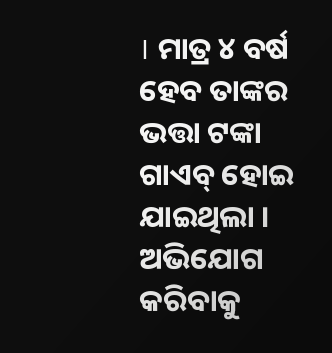। ମାତ୍ର ୪ ବର୍ଷ ହେବ ତାଙ୍କର ଭତ୍ତା ଟଙ୍କା ଗାଏବ୍ ହୋଇ ଯାଇଥିଲା । ଅଭିଯୋଗ କରିବାକୁ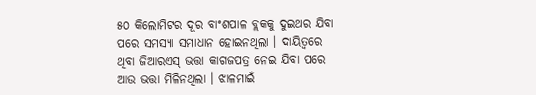୫୦ କିଲୋମିଟର ଦୂର ବାଂଶପାଳ ବ୍ଲକକୁ ଦୁଇଥର ଯିବା ପରେ ସମସ୍ୟା ସମାଧାନ ହୋଇନଥିଲା । ଦାୟିତ୍ୱରେ ଥିବା ଜିଆରଏସ୍ ଭତ୍ତା କାଗଜପତ୍ର ନେଇ ଯିବା ପରେ ଆଉ ଭତ୍ତା ମିଳିନଥିଲା । ଝାଳମାଇଁ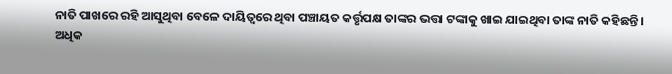ନାତି ପାଖରେ ରହି ଆସୁଥିବା ବେଳେ ଦାୟିତ୍ୱରେ ଥିବା ପଞ୍ଚାୟତ କର୍ତ୍ତୃପକ୍ଷ ତାଙ୍କର ଭତ୍ତା ଟଙ୍କାକୁ ଖାଇ ଯାଇଥିବା ତାଙ୍କ ନାତି କହିଛନ୍ତି ।
ଅଧିକ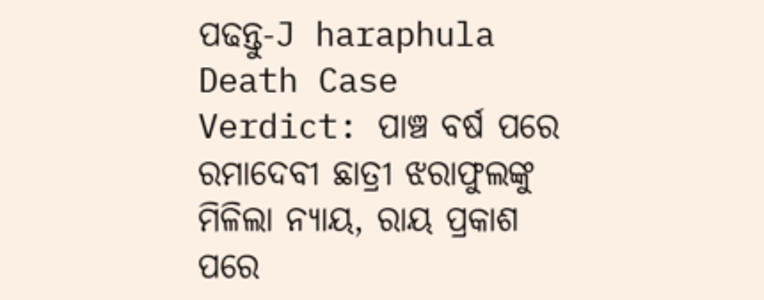ପଢନ୍ତୁ-J haraphula Death Case Verdict: ପାଞ୍ଚ ବର୍ଷ ପରେ ରମାଦେବୀ ଛାତ୍ରୀ ଝରାଫୁଲଙ୍କୁ ମିଳିଲା ନ୍ୟାୟ, ରାୟ ପ୍ରକାଶ ପରେ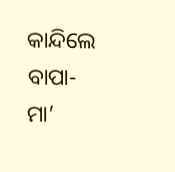କାନ୍ଦିଲେ ବାପା-ମା’